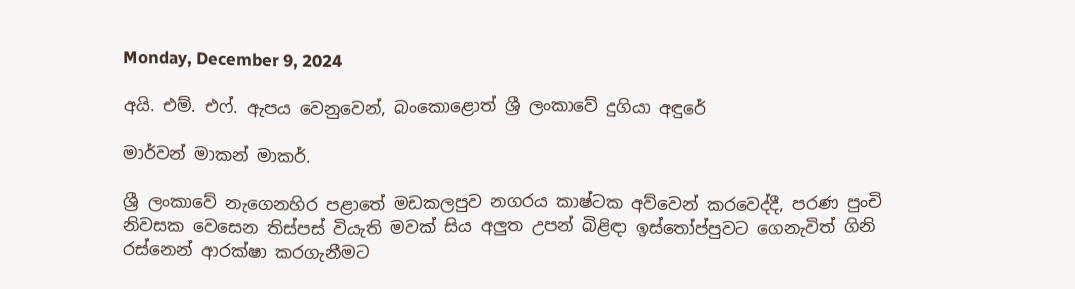Monday, December 9, 2024

අයි. එම්. එෆ්. ඇපය වෙනුවෙන්, බංකොළොත් ශ්‍රී ලංකාවේ දුගියා අඳුරේ

මාර්වන් මාකන් මාකර්.

ශ්‍රී ලංකාවේ නැගෙනහිර පළාතේ මඩකලපුව නගරය කාෂ්ටක අව්වෙන් කරවෙද්දී, පරණ පුංචි නිවසක වෙසෙන තිස්පස් වියැති මවක් සිය අලුත උපන් බිළිඳා ඉස්තෝප්පුවට ගෙනැවිත් ගිනි රස්නෙන් ආරක්ෂා කරගැනීමට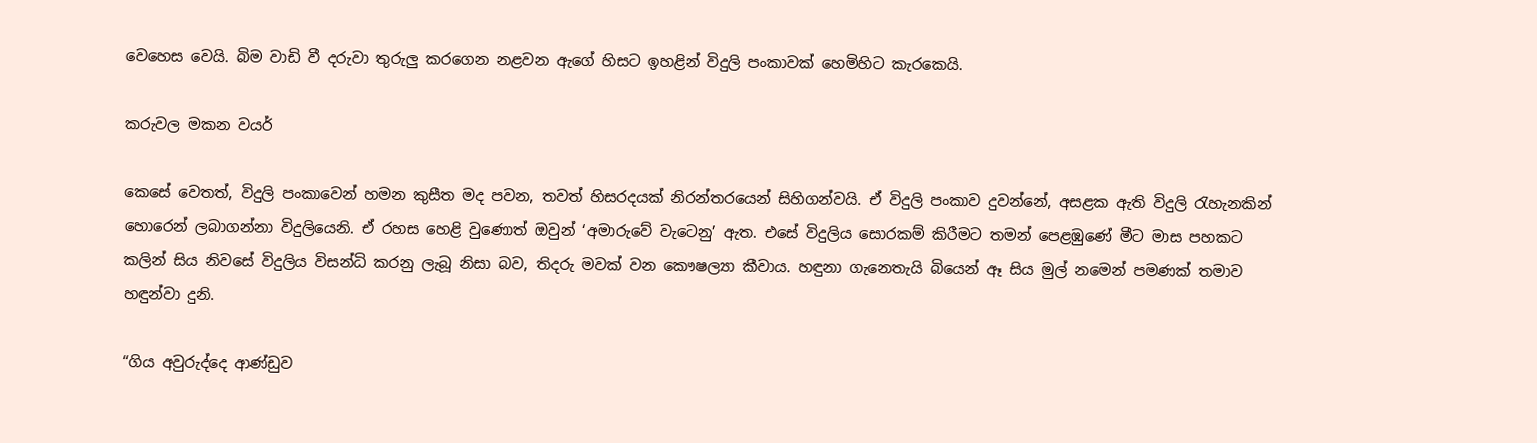වෙහෙස වෙයි. බිම වාඩි වී දරුවා තුරුලු කරගෙන නළවන ඇගේ හිසට ඉහළින් විදුලි පංකාවක් හෙමිහිට කැරකෙයි.

කරුවල මකන වයර්

කෙසේ වෙතත්, විදුලි පංකාවෙන් හමන කුසීත මද පවන, තවත් හිසරදයක් නිරන්තරයෙන් සිහිගන්වයි. ඒ විදුලි පංකාව දුවන්නේ, අසළක ඇති විදුලි රැහැනකින් හොරෙන් ලබාගන්නා විදුලියෙනි. ඒ රහස හෙළි වුණොත් ඔවුන් ‘අමාරුවේ වැටෙනු’ ඇත. එසේ විදුලිය සොරකම් කිරීමට තමන් පෙළඹුණේ මීට මාස පහකට කලින් සිය නිවසේ විදුලිය විසන්ධි කරනු ලැබූ නිසා බව, තිදරු මවක් වන කෞෂල්‍යා කීවාය. හඳුනා ගැනෙතැයි බියෙන් ඈ සිය මුල් නමෙන් පමණක් තමාව හඳුන්වා දුනි.

“ගිය අවුරුද්දෙ ආණ්ඩුව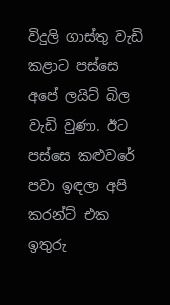විදුලි ගාස්තු වැඩි කළාට පස්සෙ අපේ ලයිට් බිල වැඩි වුණා. ඊට පස්සෙ කළුවරේ පවා ඉඳලා අපි කරන්ට් එක ඉතුරු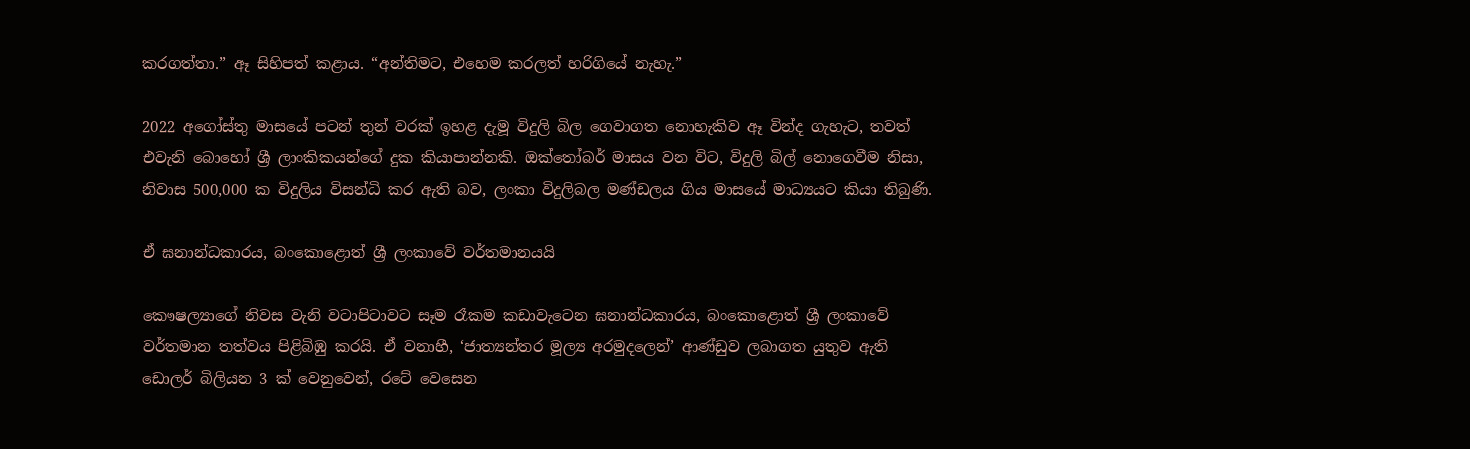කරගත්තා.” ඈ සිහිපත් කළාය. “අන්තිමට, එහෙම කරලත් හරිගියේ නැහැ.”

2022 අගෝස්තු මාසයේ පටන් තුන් වරක් ඉහළ දැමූ විදුලි බිල ගෙවාගත නොහැකිව ඈ වින්ද ගැහැට, තවත් එවැනි බොහෝ ශ්‍රී ලාංකිකයන්ගේ දුක කියාපාන්නකි. ඔක්තෝබර් මාසය වන විට, විදුලි බිල් නොගෙවීම නිසා, නිවාස 500,000 ක විදුලිය විසන්ධි කර ඇති බව, ලංකා විදුලිබල මණ්ඩලය ගිය මාසයේ මාධ්‍යයට කියා තිබුණි.

ඒ ඝනාන්ධකාරය, බංකොළොත් ශ්‍රී ලංකාවේ වර්තමානයයි

කෞෂල්‍යාගේ නිවස වැනි වටාපිටාවට සෑම රෑකම කඩාවැටෙන ඝනාන්ධකාරය, බංකොළොත් ශ්‍රී ලංකාවේ වර්තමාන තත්වය පිළිබිඹු කරයි. ඒ වනාහී, ‘ජාත්‍යන්තර මූල්‍ය අරමුදලෙන්’ ආණ්ඩුව ලබාගත යුතුව ඇති ඩොලර් බිලියන 3 ක් වෙනුවෙන්, රටේ වෙසෙන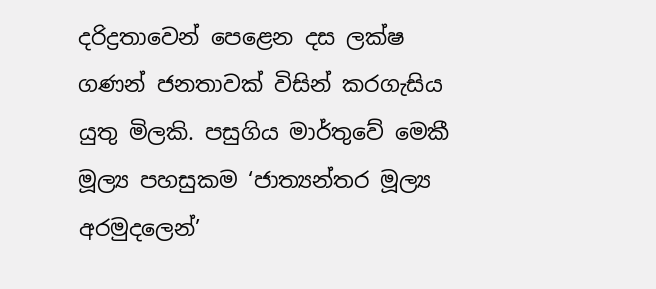දරිද්‍රතාවෙන් පෙළෙන දස ලක්ෂ ගණන් ජනතාවක් විසින් කරගැසිය යුතු මිලකි. පසුගිය මාර්තුවේ මෙකී මූල්‍ය පහසුකම ‘ජාත්‍යන්තර මූල්‍ය අරමුදලෙන්’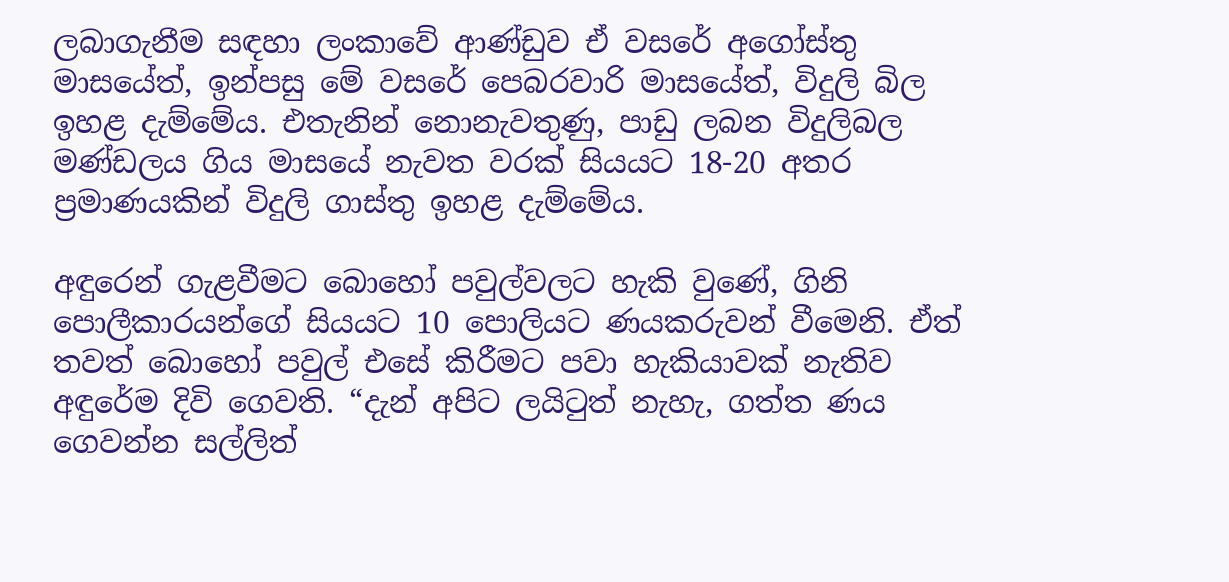ලබාගැනීම සඳහා ලංකාවේ ආණ්ඩුව ඒ වසරේ අගෝස්තු මාසයේත්, ඉන්පසු මේ වසරේ පෙබරවාරි මාසයේත්, විදුලි බිල ඉහළ දැම්මේය. එතැනින් නොනැවතුණු, පාඩු ලබන විදුලිබල මණ්ඩලය ගිය මාසයේ නැවත වරක් සියයට 18-20 අතර ප්‍රමාණයකින් විදුලි ගාස්තු ඉහළ දැම්මේය.

අඳුරෙන් ගැළවීමට බොහෝ පවුල්වලට හැකි වුණේ, ගිනි පොලීකාරයන්ගේ සියයට 10 පොලියට ණයකරුවන් වීමෙනි. ඒත් තවත් බොහෝ පවුල් එසේ කිරීමට පවා හැකියාවක් නැතිව අඳුරේම දිවි ගෙවති. “දැන් අපිට ලයිටුත් නැහැ, ගත්ත ණය ගෙවන්න සල්ලිත්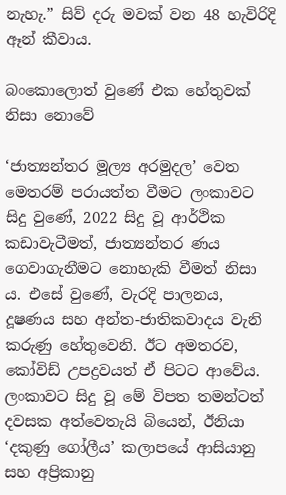නැහැ.” සිව් දරු මවක් වන 48 හැවිරිදි ඈන් කීවාය.

බංකොලොත් වුණේ එක හේතුවක් නිසා නොවේ

‘ජාත්‍යන්තර මූල්‍ය අරමුදල’ වෙත මෙතරම් පරායත්ත වීමට ලංකාවට සිදු වුණේ, 2022 සිදු වූ ආර්ථික කඩාවැටීමත්, ජාත්‍යන්තර ණය ගෙවාගැනීමට නොහැකි වීමත් නිසා ය. එසේ වුණේ, වැරදි පාලනය, දූෂණය සහ අන්ත-ජාතිකවාදය වැනි කරුණු හේතුවෙනි. ඊට අමතරව, කෝවිඩ් උපද්‍රවයත් ඒ පිටට ආවේය. ලංකාවට සිදු වූ මේ විපත තමන්ටත් දවසක අත්වෙතැයි බියෙන්, ඊනියා ‘දකුණු ගෝලීය’ කලාපයේ ආසියානු සහ අප්‍රිකානු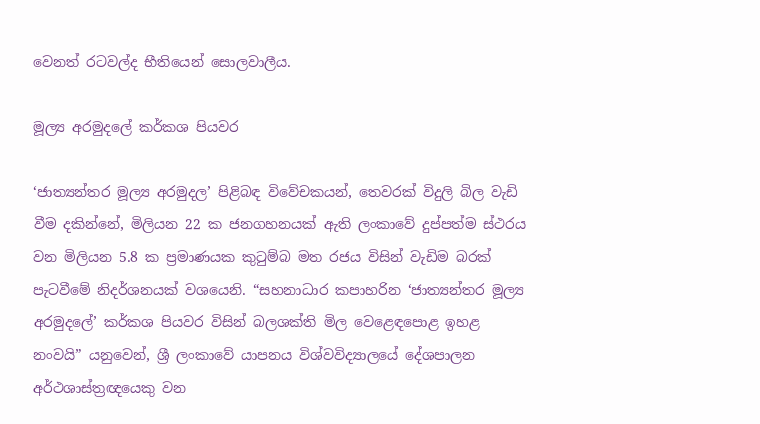වෙනත් රටවල්ද භීතියෙන් සොලවාලීය.

මූල්‍ය අරමුදලේ කර්කශ පියවර

‘ජාත්‍යන්තර මූල්‍ය අරමුදල’ පිළිබඳ විවේචකයන්, තෙවරක් විදුලි බිල වැඩි වීම දකින්නේ, මිලියන 22 ක ජනගහනයක් ඇති ලංකාවේ දුප්පත්ම ස්ථරය වන මිලියන 5.8 ක ප්‍රමාණයක කුටුම්බ මත රජය විසින් වැඩිම බරක් පැටවීමේ නිදර්ශනයක් වශයෙනි. “සහනාධාර කපාහරින ‘ජාත්‍යන්තර මූල්‍ය අරමුදලේ’ කර්කශ පියවර විසින් බලශක්ති මිල වෙළෙඳපොළ ඉහළ නංවයි” යනුවෙන්, ශ්‍රී ලංකාවේ යාපනය විශ්වවිද්‍යාලයේ දේශපාලන අර්ථශාස්ත්‍රඥයෙකු වන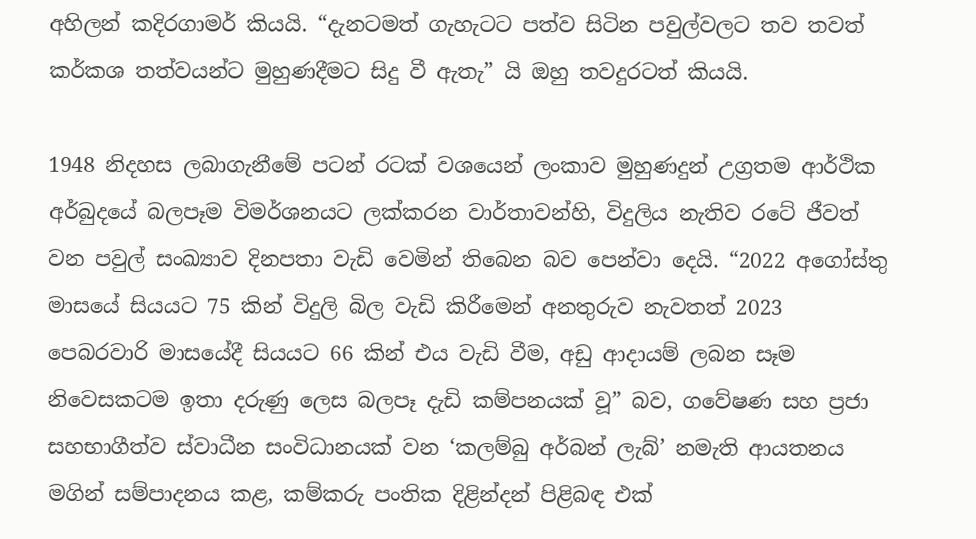අහිලන් කදිරගාමර් කියයි. “දැනටමත් ගැහැටට පත්ව සිටින පවුල්වලට තව තවත් කර්කශ තත්වයන්ට මුහුණදීමට සිදු වී ඇතැ” යි ඔහු තවදුරටත් කියයි.

1948 නිදහස ලබාගැනීමේ පටන් රටක් වශයෙන් ලංකාව මුහුණදුන් උග්‍රතම ආර්ථික අර්බුදයේ බලපෑම විමර්ශනයට ලක්කරන වාර්තාවන්හි, විදුලිය නැතිව රටේ ජීවත් වන පවුල් සංඛ්‍යාව දිනපතා වැඩි වෙමින් තිබෙන බව පෙන්වා දෙයි. “2022 අගෝස්තු මාසයේ සියයට 75 කින් විදුලි බිල වැඩි කිරීමෙන් අනතුරුව නැවතත් 2023 පෙබරවාරි මාසයේදී සියයට 66 කින් එය වැඩි වීම, අඩු ආදායම් ලබන සෑම නිවෙසකටම ඉතා දරුණු ලෙස බලපෑ දැඩි කම්පනයක් වූ” බව, ගවේෂණ සහ ප්‍රජා සහභාගීත්ව ස්වාධීන සංවිධානයක් වන ‘කලම්බු අර්බන් ලැබ්’ නමැති ආයතනය මගින් සම්පාදනය කළ, කම්කරු පංතික දිළින්දන් පිළිබඳ එක්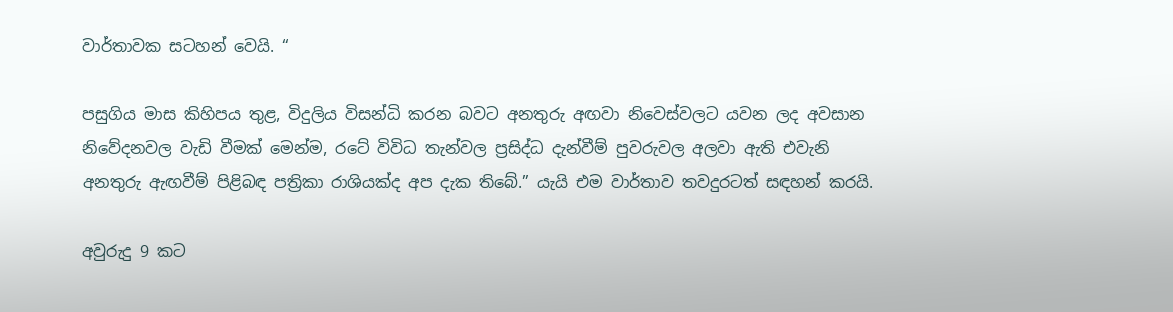වාර්තාවක සටහන් වෙයි. “

පසුගිය මාස කිහිපය තුළ, විදුලිය විසන්ධි කරන බවට අනතුරු අඟවා නිවෙස්වලට යවන ලද අවසාන නිවේදනවල වැඩි වීමක් මෙන්ම, රටේ විවිධ තැන්වල ප්‍රසිද්ධ දැන්වීම් පුවරුවල අලවා ඇති එවැනි අනතුරු ඇඟවීම් පිළිබඳ පත්‍රිකා රාශියක්ද අප දැක තිබේ.” යැයි එම වාර්තාව තවදුරටත් සඳහන් කරයි.

අවුරුදු 9 කට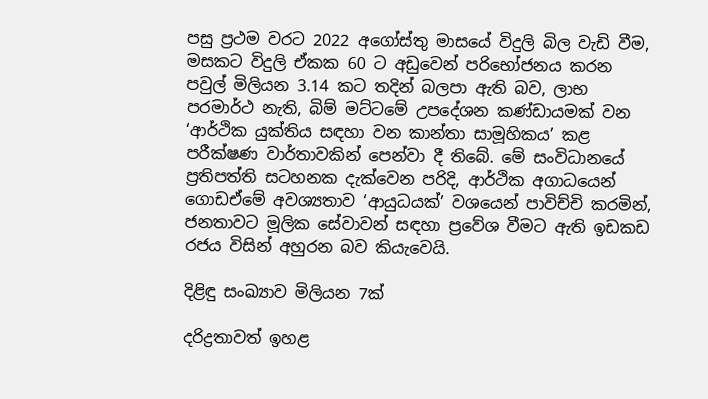පසු ප්‍රථම වරට 2022 අගෝස්තු මාසයේ විදුලි බිල වැඩි වීම, මසකට විදුලි ඒකක 60 ට අඩුවෙන් පරිභෝජනය කරන පවුල් මිලියන 3.14 කට තදින් බලපා ඇති බව, ලාභ පරමාර්ථ නැති, බිම් මට්ටමේ උපදේශන කණ්ඩායමක් වන ‘ආර්ථික යුක්තිය සඳහා වන කාන්තා සාමූහිකය’ කළ පරීක්ෂණ වාර්තාවකින් පෙන්වා දී තිබේ. මේ සංවිධානයේ ප්‍රතිපත්ති සටහනක දැක්වෙන පරිදි, ආර්ථික අගාධයෙන් ගොඩඒමේ අවශ්‍යතාව ‘ආයුධයක්’ වශයෙන් පාවිච්චි කරමින්, ජනතාවට මූලික සේවාවන් සඳහා ප්‍රවේශ වීමට ඇති ඉඩකඩ රජය විසින් අහුරන බව කියැවෙයි.

දිළිඳු සංඛ්‍යාව මිලියන 7ක්

දරිද්‍රතාවත් ඉහළ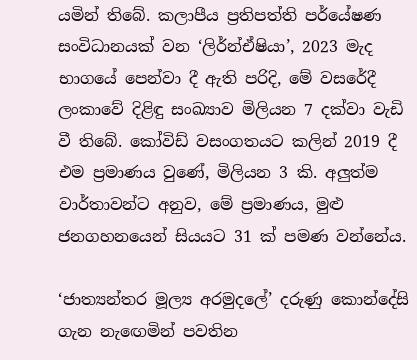යමින් තිබේ. කලාපීය ප්‍රතිපත්ති පර්යේෂණ සංවිධානයක් වන ‘ලිර්න්ඒෂියා’, 2023 මැද භාගයේ පෙන්වා දී ඇති පරිදි, මේ වසරේදී ලංකාවේ දිළිඳු සංඛ්‍යාව මිලියන 7 දක්වා වැඩි වී තිබේ. කෝවිඩ් වසංගතයට කලින් 2019 දී එම ප්‍රමාණය වුණේ, මිලියන 3 කි. අලුත්ම වාර්තාවන්ට අනුව, මේ ප්‍රමාණය, මුළු ජනගහනයෙන් සියයට 31 ක් පමණ වන්නේය.

‘ජාත්‍යන්තර මූල්‍ය අරමුදලේ’ දරුණු කොන්දේසි ගැන නැඟෙමින් පවතින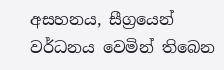අසහනය, සීග්‍රයෙන් වර්ධනය වෙමින් තිබෙන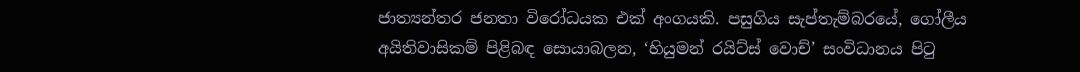ජාත්‍යන්තර ජනතා විරෝධයක එක් අංගයකි. පසුගිය සැප්තැම්බරයේ, ගෝලීය අයිතිවාසිකම් පිළිබඳ සොයාබලන, ‘හියුමන් රයිට්ස් වොච්’ සංවිධානය පිටු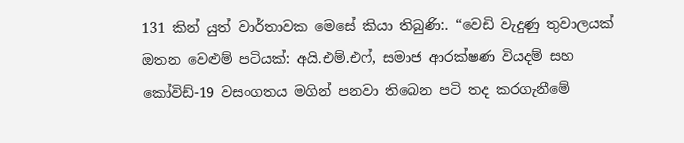131 කින් යුත් වාර්තාවක මෙසේ කියා තිබුණි:. “වෙඩි වැදුණු තුවාලයක් ඔතන වෙළුම් පටියක්: අයි.එම්.එෆ්, සමාජ ආරක්ෂණ වියදම් සහ කෝවිඩ්-19 වසංගතය මගින් පනවා තිබෙන පටි තද කරගැනීමේ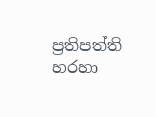ප්‍රතිපත්ති හරහා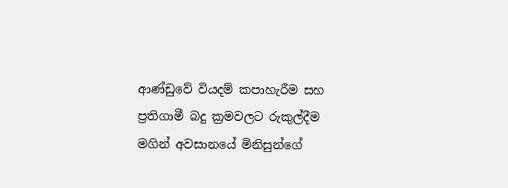ආණ්ඩුවේ වියදම් කපාහැරීම සහ ප්‍රතිගාමී බදු ක්‍රමවලට රුකුල්දීම මගින් අවසානයේ මිනිසුන්ගේ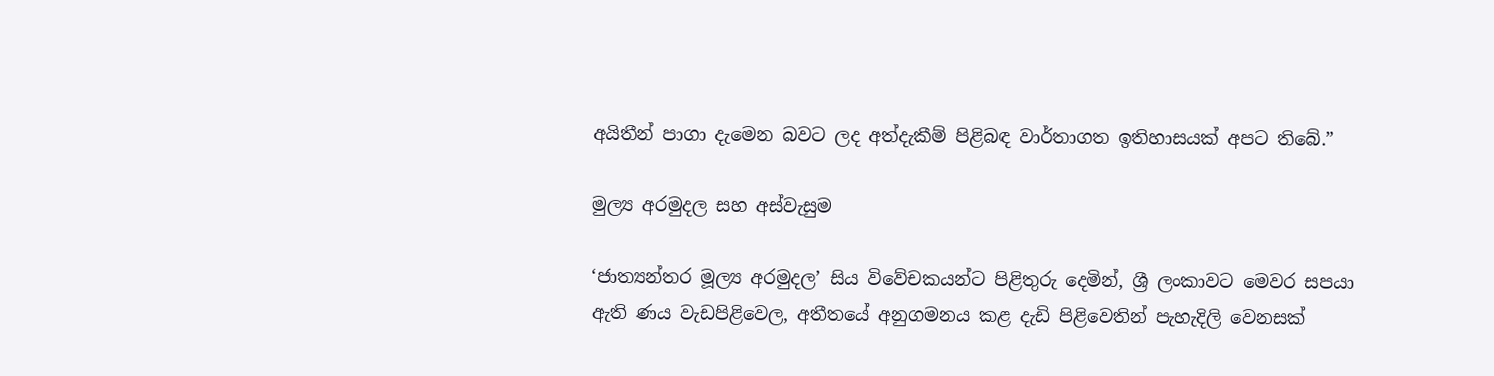අයිතීන් පාගා දැමෙන බවට ලද අත්දැකීම් පිළිබඳ වාර්තාගත ඉතිහාසයක් අපට තිබේ.”

මුල්‍ය අරමුදල සහ අස්වැසුම

‘ජාත්‍යන්තර මූල්‍ය අරමුදල’ සිය විවේචකයන්ට පිළිතුරු දෙමින්, ශ්‍රී ලංකාවට මෙවර සපයා ඇති ණය වැඩපිළිවෙල, අතීතයේ අනුගමනය කළ දැඩි පිළිවෙතින් පැහැදිලි වෙනසක්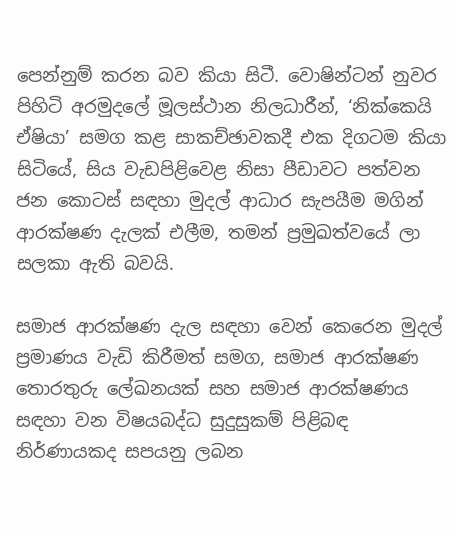පෙන්නුම් කරන බව කියා සිටී. වොෂින්ටන් නුවර පිහිටි අරමුදලේ මූලස්ථාන නිලධාරීන්, ‘නික්කෙයි ඒෂියා’ සමග කළ සාකච්ඡාවකදී එක දිගටම කියා සිටියේ, සිය වැඩපිළිවෙළ නිසා පීඩාවට පත්වන ජන කොටස් සඳහා මුදල් ආධාර සැපයීම මගින් ආරක්ෂණ දැලක් එලීම, තමන් ප්‍රමුඛත්වයේ ලා සලකා ඇති බවයි.

සමාජ ආරක්ෂණ දැල සඳහා වෙන් කෙරෙන මුදල් ප්‍රමාණය වැඩි කිරීමත් සමග, සමාජ ආරක්ෂණ තොරතුරු ලේඛනයක් සහ සමාජ ආරක්ෂණය සඳහා වන විෂයබද්ධ සුදුසුකම් පිළිබඳ නිර්ණායකද සපයනු ලබන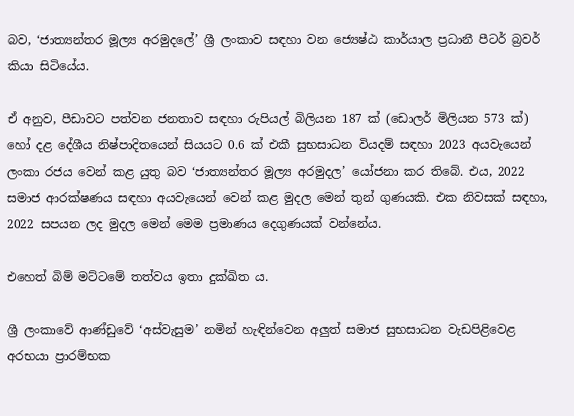බව, ‘ජාත්‍යන්තර මූල්‍ය අරමුදලේ’ ශ්‍රී ලංකාව සඳහා වන ජ්‍යෙෂ්ඨ කාර්යාල ප්‍රධානී පීටර් බ්‍රවර් කියා සිටියේය.

ඒ අනුව, පීඩාවට පත්වන ජනතාව සඳහා රුපියල් බිලියන 187 ක් (ඩොලර් මිලියන 573 ක්) හෝ දළ දේශීය නිෂ්පාදිතයෙන් සියයට 0.6 ක් එකී සුභසාධන වියදම් සඳහා 2023 අයවැයෙන් ලංකා රජය වෙන් කළ යුතු බව ‘ජාත්‍යන්තර මූල්‍ය අරමුදල’ යෝජනා කර තිබේ. එය, 2022 සමාජ ආරක්ෂණය සඳහා අයවැයෙන් වෙන් කළ මුදල මෙන් තුන් ගුණයකි. එක නිවසක් සඳහා, 2022 සපයන ලද මුදල මෙන් මෙම ප්‍රමාණය දෙගුණයක් වන්නේය.

එහෙත් බිම් මට්ටමේ තත්වය ඉතා දුක්ඛිත ය.

ශ්‍රී ලංකාවේ ආණ්ඩුවේ ‘අස්වැසුම’ නමින් හැඳින්වෙන අලුත් සමාජ සුභසාධන වැඩපිළිවෙළ අරභයා ප්‍රාරම්භක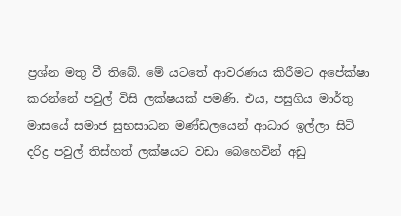ප්‍රශ්න මතු වී තිබේ. මේ යටතේ ආවරණය කිරීමට අපේක්ෂා කරන්නේ පවුල් විසි ලක්ෂයක් පමණි. එය, පසුගිය මාර්තු මාසයේ සමාජ සුභසාධන මණ්ඩලයෙන් ආධාර ඉල්ලා සිටි දරිද්‍ර පවුල් තිස්හත් ලක්ෂයට වඩා බෙහෙවින් අඩු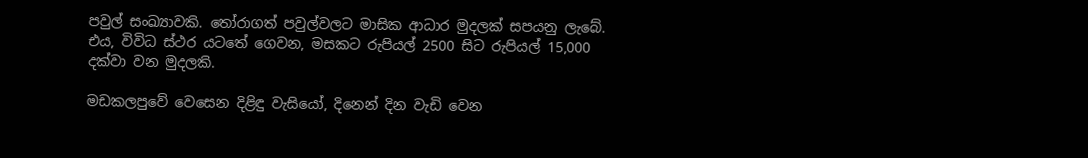පවුල් සංඛ්‍යාවකි. තෝරාගත් පවුල්වලට මාසික ආධාර මුදලක් සපයනු ලැබේ. එය, විවිධ ස්ථර යටතේ ගෙවන, මසකට රුපියල් 2500 සිට රුපියල් 15,000 දක්වා වන මුදලකි.

මඩකලපුවේ වෙසෙන දිළිඳු වැසියෝ, දිනෙන් දින වැඩි වෙන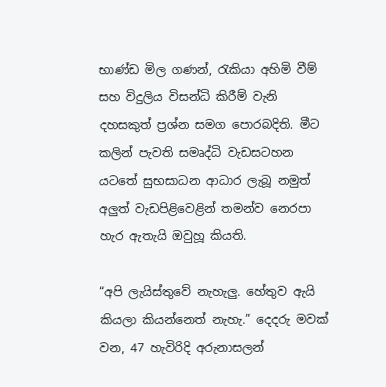භාණ්ඩ මිල ගණන්, රැකියා අහිමි වීම් සහ විදුලිය විසන්ධි කිරීම් වැනි දහසකුත් ප්‍රශ්න සමග පොරබදිති. මීට කලින් පැවති සමෘද්ධි වැඩසටහන යටතේ සුභසාධන ආධාර ලැබූ නමුත් අලුත් වැඩපිළිවෙළින් තමන්ව නෙරපා හැර ඇතැයි ඔවුහූ කියති.

“අපි ලැයිස්තුවේ නැහැලු. හේතුව ඇයි කියලා කියන්නෙත් නැහැ.” දෙදරු මවක් වන, 47 හැවිරිදි අරුනාසලන්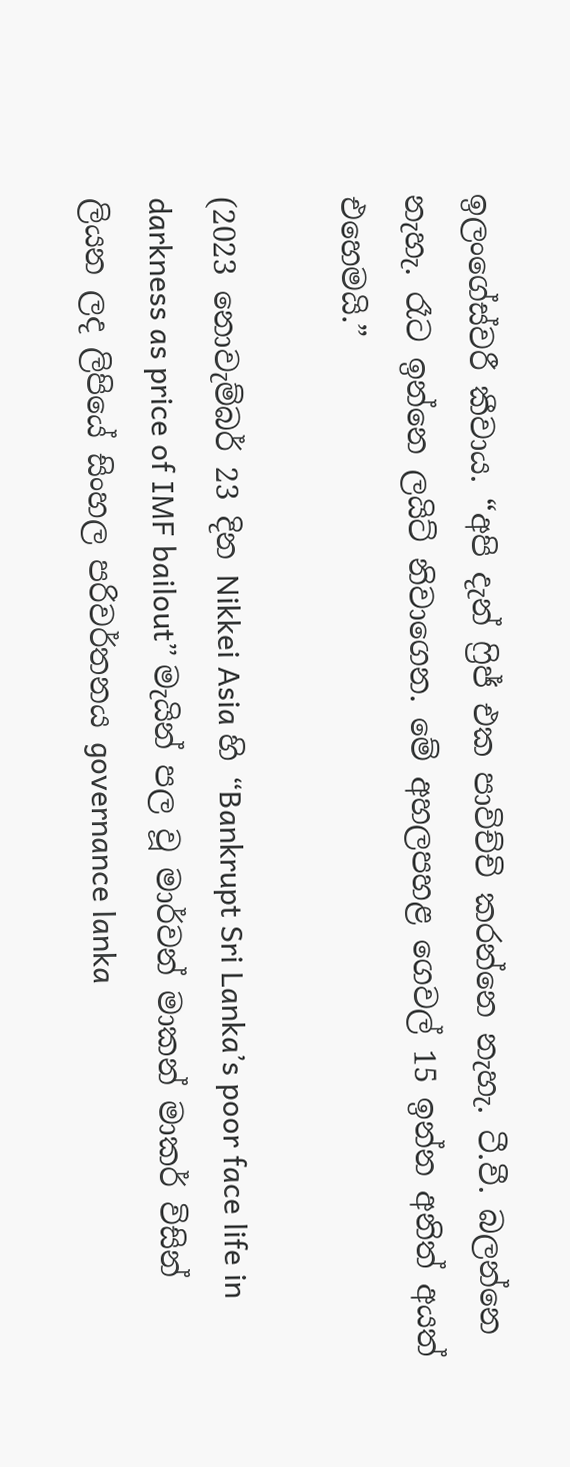ඉලංගේස්වරී කීවාය. “අපි දැන් ෆ්‍රිජ් එක පාවිච්චි කරන්නෙ නැහැ. ටී.වී. බලන්නෙ නැහැ. රෑට ඉන්නෙ ලයිට් නිවාගෙන. මේ අහලපහළ ගෙවල් 15 ඉන්න අනිත් අයත් එහෙමයි.”

(2023 නොවැම්බර් 23 දින Nikkei Asia හි “Bankrupt Sri Lanka’s poor face life in darkness as price of IMF bailout” මැයින් පල වූ මාර්වන් මාකන් මාකර් විසින් ලියන ලද ලිපියේ සිංහල පරිවර්තනය governance lanka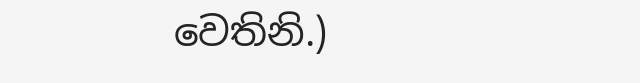වෙතිනි.)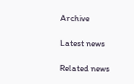Archive

Latest news

Related news